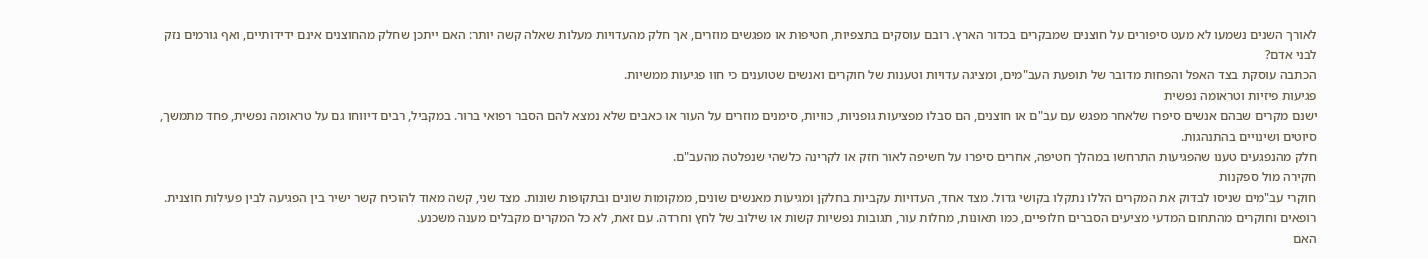לאורך השנים נשמעו לא מעט סיפורים על חוצנים שמבקרים בכדור הארץ. רובם עוסקים בתצפיות, חטיפות או מפגשים מוזרים, אך חלק מהעדויות מעלות שאלה קשה יותר: האם ייתכן שחלק מהחוצנים אינם ידידותיים, ואף גורמים נזק לבני אדם?
הכתבה עוסקת בצד האפל והפחות מדובר של תופעת העב"מים, ומציגה עדויות וטענות של חוקרים ואנשים שטוענים כי חוו פגיעות ממשיות.
פגיעות פיזיות וטראומה נפשית
ישנם מקרים שבהם אנשים סיפרו שלאחר מפגש עם עב"ם או חוצנים, הם סבלו מפציעות גופניות, כוויות, סימנים מוזרים על העור או כאבים שלא נמצא להם הסבר רפואי ברור. במקביל, רבים דיווחו גם על טראומה נפשית, פחד מתמשך, סיוטים ושינויים בהתנהגות.
חלק מהנפגעים טענו שהפגיעות התרחשו במהלך חטיפה, אחרים סיפרו על חשיפה לאור חזק או לקרינה כלשהי שנפלטה מהעב"ם.
חקירה מול ספקנות
חוקרי עב"מים שניסו לבדוק את המקרים הללו נתקלו בקושי גדול. מצד אחד, העדויות עקביות בחלקן ומגיעות מאנשים שונים, ממקומות שונים ובתקופות שונות. מצד שני, קשה מאוד להוכיח קשר ישיר בין הפגיעה לבין פעילות חוצנית.
רופאים וחוקרים מהתחום המדעי מציעים הסברים חלופיים, כמו תאונות, מחלות עור, תגובות נפשיות קשות או שילוב של לחץ וחרדה. עם זאת, לא כל המקרים מקבלים מענה משכנע.
האם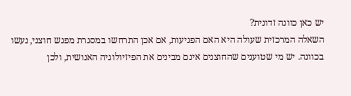יש כאן כוונה זדונית?
השאלה המרכזית שעולה היא האם הפגיעות, אם אכן התרחשו במסגרת מפגש חוצני, נעשו בכוונה. יש מי שטוענים שהחוצנים אינם מבינים את הפיזיולוגיה האנושית, ולכן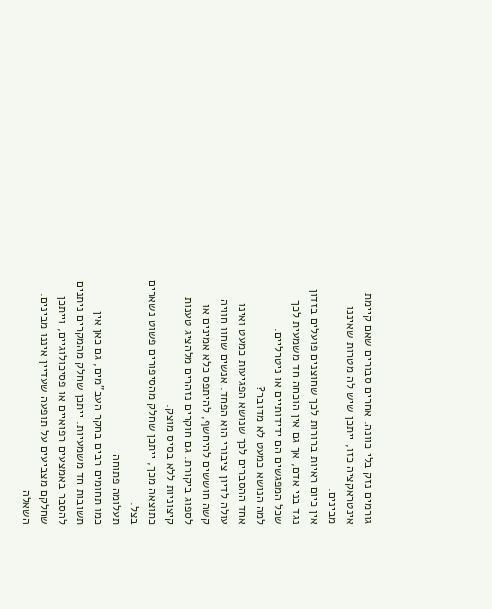גורמים נזק בלי כוונה. אחרים סבורים שאם קיימת אינטראקציה כזו, ייתכן שיש לה מטרות שאיננו מבינים.
אין כיום ראיות ברורות לכך שחוצנים פועלים בזדון נגד בני אדם, אך גם אין הוכחה חד משמעית לכך שכל המפגשים הם ידידותיים או ניטרליים.
למה הנושא כמעט לא מדובר?
אחד ההסברים לכך שנושא הפגיעות כמעט ואינו עולה לדיון ציבורי הוא הפחד. אנשים שחוו חוויה קשה חוששים להיחשף, להיתפס כלא אמינים או לספוג ביקורת. גם חוקרים נזהרים מלהציג טענות קיצוניות ללא בסיס מוצק.
כתוצאה מכך, ייתכן שחלק מהסיפורים פשוט נשארים בצל.
תעלומה פתוחה
כמו תחומים רבים בחקר העב"מים, גם כאן אין תשובות חד משמעיות. ייתכן שחלק מהמקרים ניתנים להסבר באמצעים רפואיים או פסיכולוגיים, וייתכן שחלקם מצביעים על תופעה שעדיין איננו מבינים.
השאלה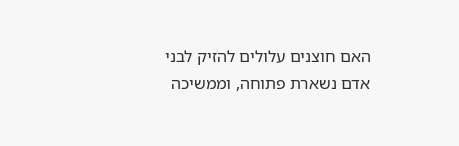האם חוצנים עלולים להזיק לבני אדם נשארת פתוחה, וממשיכה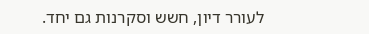לעורר דיון, חשש וסקרנות גם יחד.